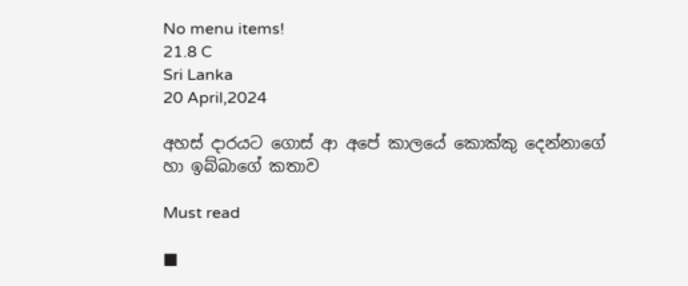No menu items!
21.8 C
Sri Lanka
20 April,2024

අහස් දාරයට ගොස් ආ අපේ කාලයේ කොක්කු දෙන්නාගේ හා ඉබ්බාගේ කතාව

Must read

■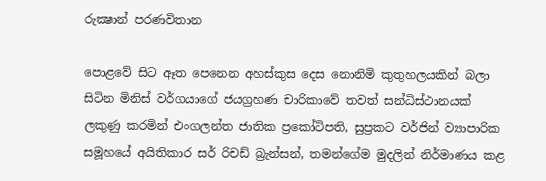රුක්‍ෂාන් පරණවිතාන

පොළවේ සිට ඈත පෙනෙන අහස්කුස දෙස නොනිමි කුතුහලයකින් බලා සිටින මිනිස් වර්ගයාගේ ජයග්‍රහණ චාරිකාවේ තවත් සන්ධිස්ථානයක් ලකුණු කරමින් එංගලන්ත ජාතික ප්‍රකෝටිපති, සුප්‍රකට වර්ජින් ව්‍යාපාරික සමූහයේ අයිතිකාර සර් රිචඩ් බ්‍රැන්සන්, තමන්ගේම මුදලින් නිර්මාණය කළ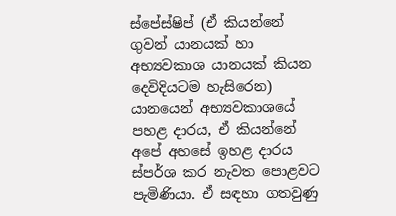ස්පේස්ෂිප් (ඒ කියන්නේ ගුවන් යානයක් හා අභ්‍යවකාශ යානයක් කියන දෙවිදියටම හැසිරෙන) යානයෙන් අභ්‍යවකාශයේ පහළ දාරය, ඒ කියන්නේ අපේ අහසේ ඉහළ දාරය ස්පර්ශ කර නැවත පොළවට පැමිණියා. ඒ සඳහා ගතවුණු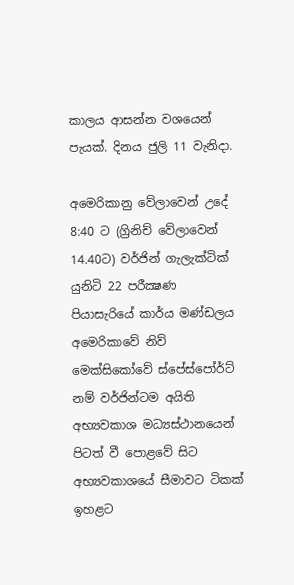කාලය ආසන්න වශයෙන් පැයක්. දිනය ජුලි 11 වැනිදා.

අමෙරිකානු වේලාවෙන් උදේ 8:40 ට (ග්‍රිනිච් වේලාවෙන් 14.40ට) වර්ජින් ගැලැක්ටික් යුනිටි 22 පරීක්‍ෂණ පියාසැරියේ කාර්ය මණ්ඩලය අමෙරිකාවේ නිව් මෙක්සිකෝවේ ස්පේස්පෝර්ට් නම් වර්ජින්ටම අයිති අභ්‍යවකාශ මධ්‍යස්ථානයෙන් පිටත් වී පොළවේ සිට අභ්‍යවකාශයේ සීමාවට ටිකක් ඉහළට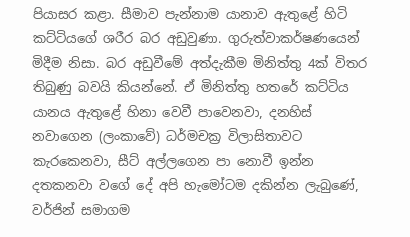පියාසර කළා. සීමාව පැන්නාම යානාව ඇතුළේ හිටි කට්ටියගේ ශරීර බර අඩුවුණා. ගුරුත්වාකර්ෂණයෙන් මිදීම නිසා. බර අඩුවීමේ අත්දැකීම මිනිත්තු 4ක් විතර තිබුණු බවයි කියන්නේ. ඒ මිනිත්තු හතරේ කට්ටිය යානය ඇතුළේ හිනා වෙවී පාවෙනවා, දනහිස් නවාගෙන (ලංකාවේ) ධර්මචක්‍ර විලාසිතාවට කැරකෙනවා, සීට් අල්ලගෙන පා නොවී ඉන්න දතකනවා වගේ දේ අපි හැමෝටම දකින්න ලැබුණේ, වර්ජින් සමාගම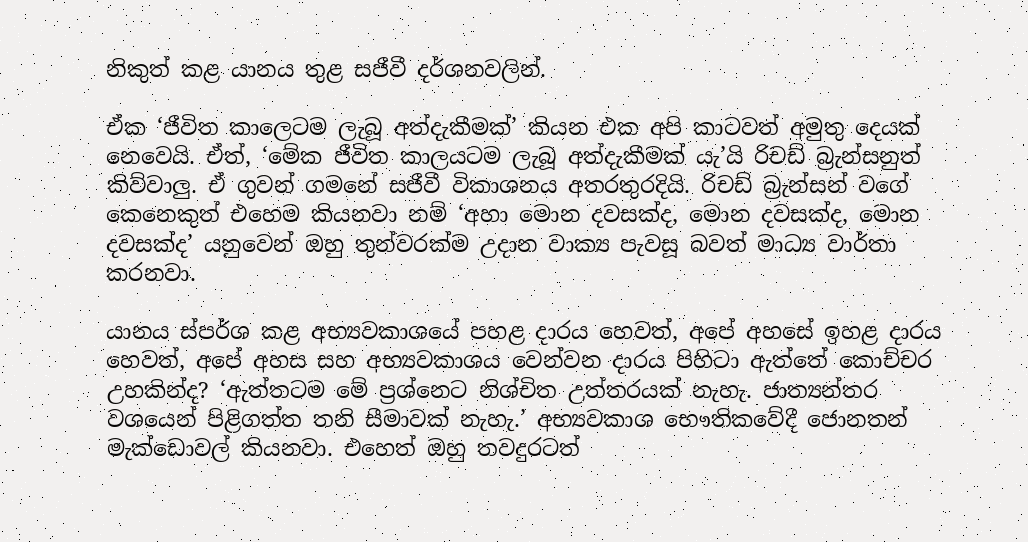නිකුත් කළ යානය තුළ සජීවී දර්ශනවලින්.

ඒක ‘ජීවිත කාලෙටම ලැබූ අත්දැකීමක්’ කියන එක අපි කාටවත් අමුතු දෙයක් නෙවෙයි. ඒත්, ‘මේක ජීවිත කාලයටම ලැබූ අත්දැකීමක් යැ’යි රිචඩ් බ්‍රැන්සනුත් කිව්වාලු. ඒ ගුවන් ගමනේ සජීවී විකාශනය අතරතුරදියි. රිචඩ් බ්‍රැන්සන් වගේ කෙනෙකුත් එහෙම කියනවා නම් ‘අහා මොන දවසක්ද, මොන දවසක්ද, මොන දවසක්ද’ යනුවෙන් ඔහු තුන්වරක්ම උදාන වාක්‍ය පැවසූ බවත් මාධ්‍ය වාර්තා කරනවා.

යානය ස්පර්ශ කළ අභ්‍යවකාශයේ පහළ දාරය හෙවත්, අපේ අහසේ ඉහළ දාරය හෙවත්, අපේ අහස සහ අභ්‍යවකාශය වෙන්වන දාරය පිහිටා ඇත්තේ කොච්චර උහකින්ද? ‘ඇත්තටම මේ ප්‍රශ්නෙට නිශ්චිත උත්තරයක් නැහැ. ජාත්‍යන්තර වශයෙන් පිළිගත්ත තනි සීමාවක් නැහැ.’ අභ්‍යවකාශ භෞතිකවේදී ජොනතන් මැක්ඩොවල් කියනවා. එහෙත් ඔහු තවදුරටත්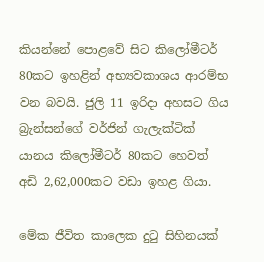කියන්නේ පොළවේ සිට කිලෝමීටර් 80කට ඉහළින් අභ්‍යවකාශය ආරම්භ වන බවයි. ජුලි 11 ඉරිදා අහසට ගිය බ්‍රැන්සන්ගේ වර්ජින් ගැලැක්ටික් යානය කිලෝමීටර් 80කට හෙවත් අඩි 2,62,000කට වඩා ඉහළ ගියා.

මේක ජීවිත කාලෙක දුටු සිහිනයක්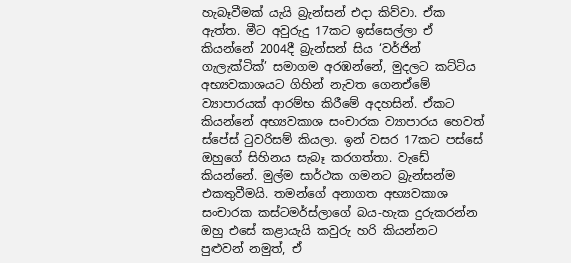හැබෑවීමක් යැයි බ්‍රැන්සන් එදා කිව්වා. ඒක ඇත්ත. මීට අවුරුදු 17කට ඉස්සෙල්ලා ඒ කියන්නේ 2004දී බ්‍රැන්සන් සිය ‘වර්ජින් ගැලැක්ටික්’ සමාගම අරඹන්නේ, මුදලට කට්ටිය අභ්‍යවකාශයට ගිහින් නැවත ගෙනඒමේ ව්‍යාපාරයක් ආරම්භ කිරීමේ අදහසින්. ඒකට කියන්නේ අභ්‍යවකාශ සංචාරක ව්‍යාපාරය හෙවත් ස්පේස් ටුවරිසම් කියලා. ඉන් වසර 17කට පස්සේ ඔහුගේ සිහිනය සැබෑ කරගත්තා. වැඩේ කියන්නේ. මුල්ම සාර්ථක ගමනට බ්‍රැන්සන්ම එකතුවීමයි. තමන්ගේ අනාගත අභ්‍යවකාශ සංචාරක කස්ටමර්ස්ලාගේ බය-හැක දුරුකරන්න ඔහු එසේ කළායැයි කවුරු හරි කියන්නට පුළුවන් නමුත්, ඒ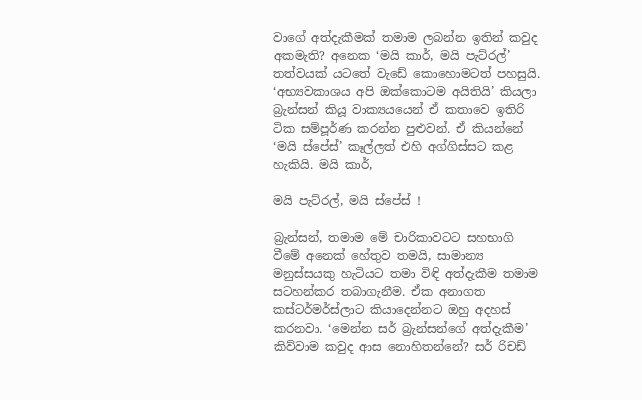වාගේ අත්දැකීමක් තමාම ලබන්න ඉතින් කවුද අකමැති? අනෙක ‘මයි කාර්, මයි පැට්රල්’ තත්වයක් යටතේ වැඩේ කොහොමටත් පහසුයි. ‘අභ්‍යවකාශය අපි ඔක්කොටම අයිතියි’ කියලා බ්‍රැන්සන් කියූ වාක්‍යයයෙන් ඒ කතාවෙ ඉතිරි ටික සම්පූර්ණ කරන්න පුළුවන්. ඒ කියන්නේ ‘මයි ස්පේස්’ කෑල්ලත් එහි අග්ගිස්සට කළ හැකියි. මයි කාර්,

මයි පැට්රල්, මයි ස්පේස් !

බ්‍රැන්සන්, තමාම මේ චාරිකාවටට සහභාගි වීමේ අනෙක් හේතුව තමයි, සාමාන්‍ය මනුස්සයකු හැටියට තමා විඳි අත්දැකීම තමාම සටහන්කර තබාගැනීම. ඒක අනාගත කස්ටර්මර්ස්ලාට කියාදෙන්නට ඔහු අදහස් කරනවා. ‘මෙන්න සර් බ්‍රැන්සන්ගේ අත්දැකීම’ කිව්වාම කවුද ආස නොහිතන්නේ? සර් රිචඩ්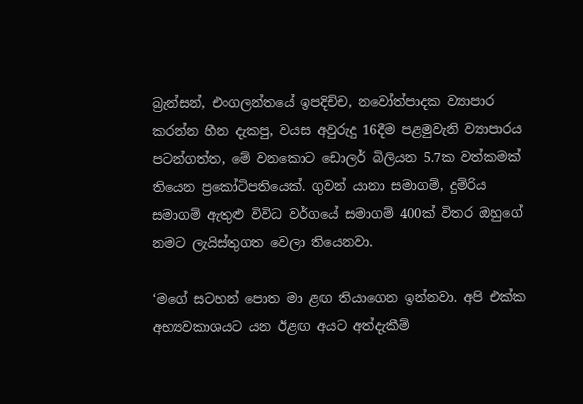බ්‍රැන්සන්, එංගලන්තයේ ඉපදිච්ච, නවෝත්පාදක ව්‍යාපාර කරන්න හීන දැකපු, වයස අවුරුදු 16දීම පළමුවැනි ව්‍යාපාරය පටන්ගත්ත, මේ වනකොට ඩොලර් බිලියන 5.7ක වත්කමක් තියෙන ප්‍රකෝටිපතියෙක්. ගුවන් යානා සමාගම්, දුම්රිය සමාගම් ඇතුළු විවිධ වර්ගයේ සමාගම් 400ක් විතර ඔහුගේ නමට ලැයිස්තුගත වෙලා තියෙනවා.

‘මගේ සටහන් පොත මා ළඟ තියාගෙන ඉන්නවා. අපි එක්ක අභ්‍යවකාශයට යන ඊළඟ අයට අත්දැකීම්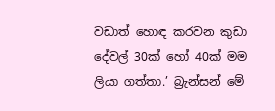වඩාත් හොඳ කරවන කුඩා දේවල් 30ක් හෝ 40ක් මම ලියා ගත්තා.’ බ්‍රැන්සන් මේ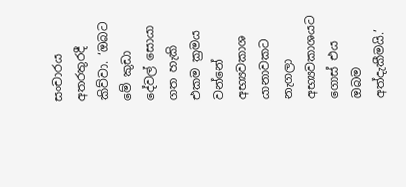සංචාරය අතරතුරදී කිව්වා. ‘ඔබට මේ කුඩා දේවල් සොයා ගත හැකි එකම ක්‍රමය වන්නේ අභ්‍යවකාශ යානාවකට නැගලා අභ්‍යවකාශයට ගොස් එය ඔබම අත්දැකීමයි.’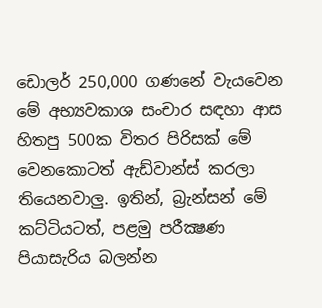ඩොලර් 250,000 ගණනේ වැයවෙන මේ අභ්‍යවකාශ සංචාර සඳහා ආස හිතපු 500ක විතර පිරිසක් මේ වෙනකොටත් ඇඩ්වාන්ස් කරලා තියෙනවාලු. ඉතින්, බ්‍රැන්සන් මේ කට්ටියටත්, පළමු පරීක්‍ෂණ පියාසැරිය බලන්න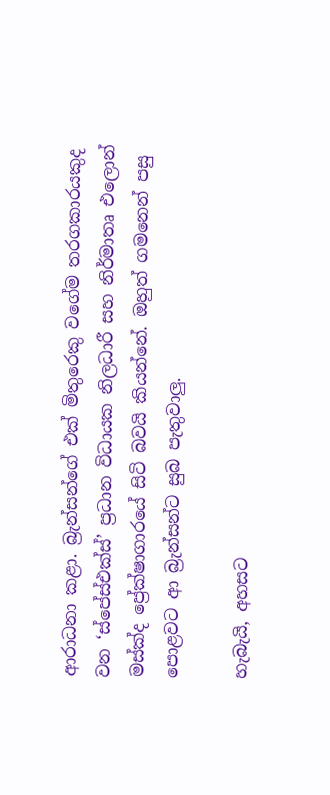ආරාධනා කළා. බ්‍රැන්සන්ගේ එක් මිතුරෙකු වගේම තරගකාරයකුද වන ‘ස්පේස්එක්ස්’ ප්‍රධාන විධායක නිලධාරී සහ නිර්මාතෘ එලොන් මස්ක්ද ප්‍රේක්ෂාගාරයේ සිටි බවයි කියන්නේ. ඔහුත් ගමනෙන් පසු පොළවට ආ බ්‍රැන්සන්ට සුබ පැතුවාලු.

හැබැයි, අහසට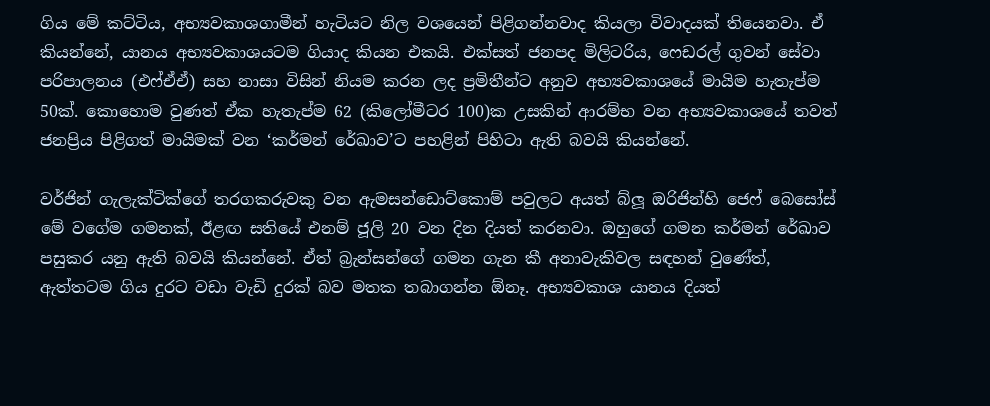ගිය මේ කට්ටිය, අභ්‍යවකාශගාමීන් හැටියට නිල වශයෙන් පිළිගන්නවාද කියලා විවාදයක් තියෙනවා. ඒ කියන්නේ, යානය අභ්‍යවකාශයටම ගියාද කියන එකයි. එක්සත් ජනපද මිලිටරිය, ෆෙඩරල් ගුවන් සේවා පරිපාලනය (එෆ්ඒඒ) සහ නාසා විසින් නියම කරන ලද ප්‍රමිතීන්ට අනුව අභ්‍යවකාශයේ මායිම හැතැප්ම 50ක්. කොහොම වුණත් ඒක හැතැප්ම 62 (කිලෝමීටර 100)ක උසකින් ආරම්භ වන අභ්‍යවකාශයේ තවත් ජනප්‍රිය පිළිගත් මායිමක් වන ‘කර්මන් රේඛාව’ට පහළින් පිහිටා ඇති බවයි කියන්නේ.

වර්ජින් ගැලැක්ටික්ගේ තරගකරුවකු වන ඇමසන්ඩොට්කොම් පවුලට අයත් බ්ලූ ඔරිජින්හි ජෙෆ් බෙසෝස් මේ වගේම ගමනක්, ඊළඟ සතියේ එනම් ජූලි 20 වන දින දියත් කරනවා. ඔහුගේ ගමන කර්මන් රේඛාව පසුකර යනු ඇති බවයි කියන්නේ. ඒත් බ්‍රැන්සන්ගේ ගමන ගැන කී අනාවැකිවල සඳහන් වුණේත්, ඇත්තටම ගිය දුරට වඩා වැඩි දුරක් බව මතක තබාගන්න ඕනෑ. අභ්‍යවකාශ යානය දියත්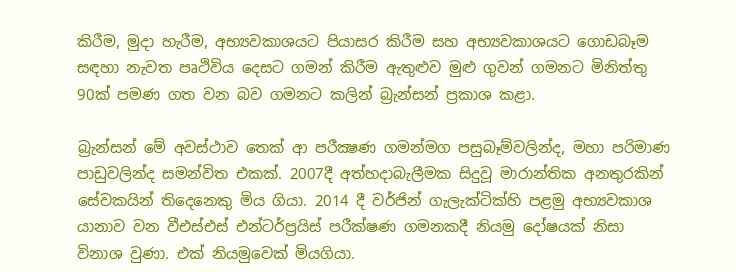කිරීම, මුදා හැරීම, අභ්‍යවකාශයට පියාසර කිරීම සහ අභ්‍යවකාශයට ගොඩබෑම සඳහා නැවත පෘථිවිය දෙසට ගමන් කිරීම ඇතුළුව මුළු ගුවන් ගමනට මිනිත්තු 90ක් පමණ ගත වන බව ගමනට කලින් බ්‍රැන්සන් ප්‍රකාශ කළා.

බ්‍රැන්සන් මේ අවස්ථාව තෙක් ආ පරීක්‍ෂණ ගමන්මග පසුබෑම්වලින්ද, මහා පරිමාණ පාඩුවලින්ද සමන්විත එකක්. 2007දී අත්හදාබැලීමක සිදුවූ මාරාන්තික අනතුරකින් සේවකයින් තිදෙනෙකු මිය ගියා. 2014 දී වර්ජින් ගැලැක්ටික්හි පළමු අභ්‍යවකාශ යානාව වන වීඑස්එස් එන්ටර්ප්‍රයිස් පරීක්ෂණ ගමනකදී නියමු දෝෂයක් නිසා විනාශ වුණා. එක් නියමුවෙක් මියගියා.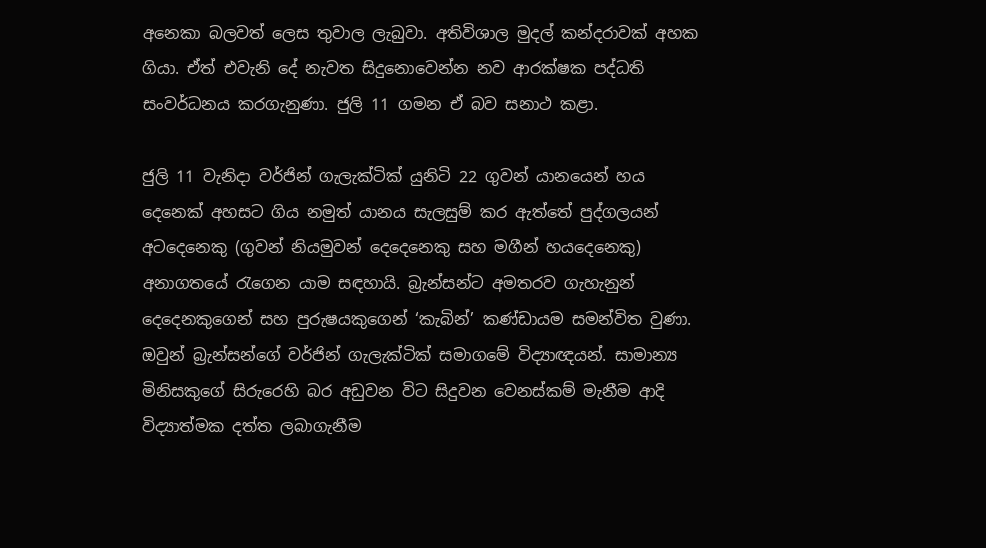අනෙකා බලවත් ලෙස තුවාල ලැබුවා. අතිවිශාල මුදල් කන්දරාවක් අහක ගියා. ඒත් එවැනි දේ නැවත සිදුනොවෙන්න නව ආරක්ෂක පද්ධති සංවර්ධනය කරගැනුණා. ජුලි 11 ගමන ඒ බව සනාථ කළා.

ජුලි 11 වැනිදා වර්ජින් ගැලැක්ටික් යුනිටි 22 ගුවන් යානයෙන් හය දෙනෙක් අහසට ගිය නමුත් යානය සැලසුම් කර ඇත්තේ පුද්ගලයන් අටදෙනෙකු (ගුවන් නියමුවන් දෙදෙනෙකු සහ මගීන් හයදෙනෙකු) අනාගතයේ රැගෙන යාම සඳහායි. බ්‍රැන්සන්ට අමතරව ගැහැනුන් දෙදෙනකුගෙන් සහ පුරුෂයකුගෙන් ‘කැබින්’ කණ්ඩායම සමන්විත වුණා. ඔවුන් බ්‍රැන්සන්ගේ වර්ජින් ගැලැක්ටික් සමාගමේ විද්‍යාඥයන්. සාමාන්‍ය මිනිසකුගේ සිරුරෙහි බර අඩුවන විට සිදුවන වෙනස්කම් මැනීම ආදි විද්‍යාත්මක දත්ත ලබාගැනීම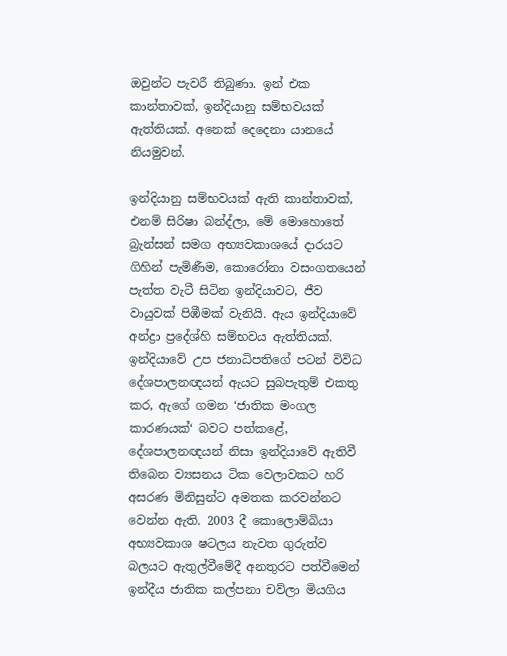ඔවුන්ට පැවරී තිබුණා. ඉන් එක කාන්තාවක්, ඉන්දියානු සම්භවයක් ඇත්තියක්. අනෙක් දෙදෙනා යානයේ නියමුවන්.

ඉන්දියානු සම්භවයක් ඇති කාන්තාවක්, එනම් සිරිෂා බන්ද්ලා, මේ මොහොතේ බ්‍රැන්සන් සමග අභ්‍යවකාශයේ දාරයට ගිහින් පැමිණීම, කොරෝනා වසංගතයෙන් පැත්ත වැටී සිටින ඉන්දියාවට, ජීව වායුවක් පිඹීමක් වැනියි. ඇය ඉන්දියාවේ අන්ද්‍රා ප්‍රදේශ්හි සම්භවය ඇත්තියක්. ඉන්දියාවේ උප ජනාධිපතිගේ පටන් විවිධ දේශපාලනඥයන් ඇයට සුබපැතුම් එකතු කර, ඇගේ ගමන ‘ජාතික මංගල කාරණයක්‘ බවට පත්කළේ, දේශපාලනඥයන් නිසා ඉන්දියාවේ ඇතිවී තිබෙන ව්‍යසනය ටික වෙලාවකට හරි අසරණ මිනිසුන්ට අමතක කරවන්නට වෙන්න ඇති. 2003 දී කොලොම්බියා අභ්‍යවකාශ ෂටලය නැවත ගුරුත්ව බලයට ඇතුල්වීමේදී අනතුරට පත්වීමෙන් ඉන්දීය ජාතික කල්පනා චව්ලා මියගිය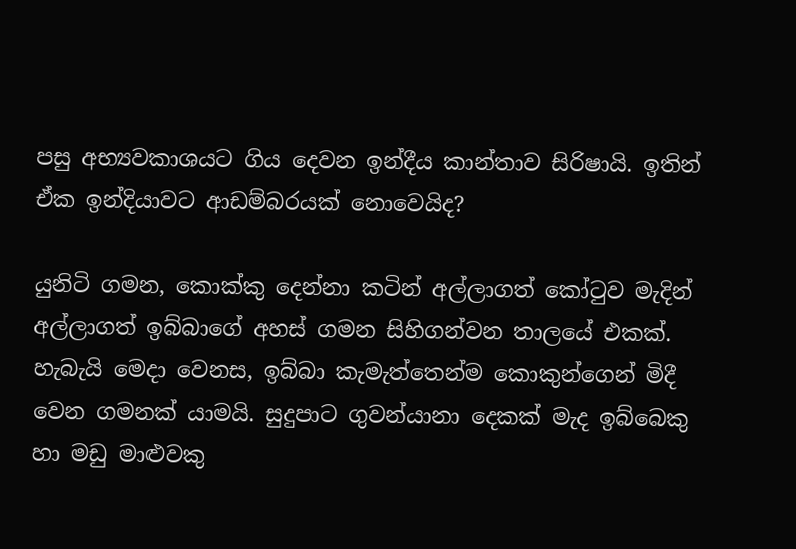පසු අභ්‍යවකාශයට ගිය දෙවන ඉන්දීය කාන්තාව සිරිෂායි. ඉතින් ඒක ඉන්දියාවට ආඩම්බරයක් නොවෙයිද?

යුනිටි ගමන, කොක්කු දෙන්නා කටින් අල්ලාගත් කෝටුව මැදින් අල්ලාගත් ඉබ්බාගේ අහස් ගමන සිහිගන්වන තාලයේ එකක්. හැබැයි මෙදා වෙනස, ඉබ්බා කැමැත්තෙන්ම කොකුන්ගෙන් මිදී වෙන ගමනක් යාමයි. සුදුපාට ගුවන්යානා දෙකක් මැද ඉබ්බෙකු හා මඩු මාළුවකු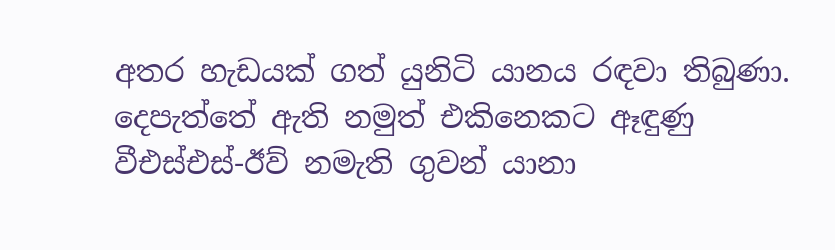අතර හැඩයක් ගත් යුනිටි යානය රඳවා තිබුණා. දෙපැත්තේ ඇති නමුත් එකිනෙකට ඈඳුණු වීඑස්එස්-ඊව් නමැති ගුවන් යානා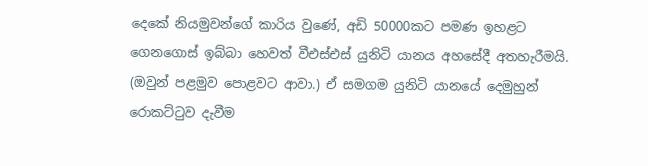දෙකේ නියමුවන්ගේ කාරිය වුණේ, අඩි 50000කට පමණ ඉහළට ගෙනගොස් ඉබ්බා හෙවත් වීඑස්එස් යුනිටි යානය අහසේදී අතහැරීමයි. (ඔවුන් පළමුව පොළවට ආවා.) ඒ සමගම යුනිටි යානයේ දෙමුහුන් රොකට්ටුව දැවීම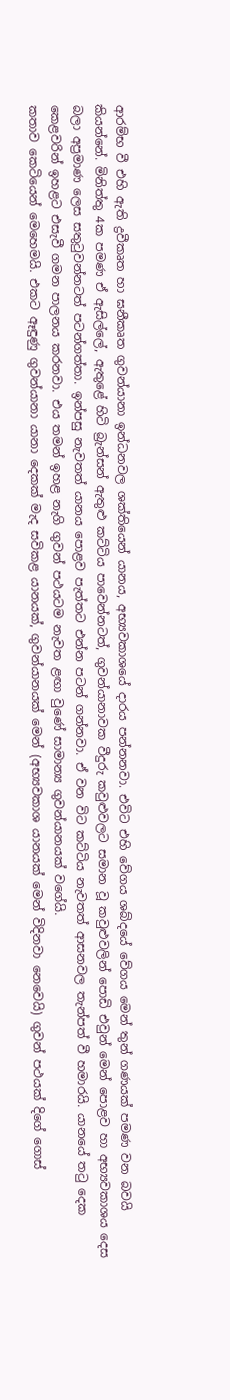ආරම්භ වී එහි ඇති ද්‍රවීකෘත හා ඝනීකෘත ගුවන්යානා ඉන්ධනවල ශක්තියෙන් යානය, අභ්‍යවකාශයේ දාරය පන්නනවා. එවිට එහි වේගය ශබ්දයේ වේගය මෙන් තුන් ගණයක් පමණ වන බවයි කියන්නේ. මිනිත්තු 4ක පමණ ඒ ඇසිල්ලේ, ඇතුළේ හිටි බ්‍රැන්සන් ඇතුළු කට්ටිය පාවෙන්නටත්, ගුවන්යානාවක වීදුරු කවුළුවලට සමාන වූ කවුළුවලින් පොඩි එවුන් මෙන් පොළව හා අභ්‍යවකාශය දෙස බලා අප්‍රමාණ ලෙස සතුටුවන්නටත් පටන්ගත්තා. ඉන්පසු නැවතත් යානය පොළව පැත්තට එන්න පටන් ගන්නවා. ඒ වන විට කට්ටිය නැවතත් ආසනවල තැන්පත් වී හමාරයි. යානයේ තටු දෙක කෙළවරින් ඉහළට එසැවී ගමන පාලනය කරනවා. එය තමන් ඉහළ නැගි ගුවන් පථයටම නැවත ළඟා වුණේ සාමාන්‍ය ගුවන්යානයක් වගේයි.
කතාව කෙටියෙන් මෙහෙමයි. එකට ඈඳුණු ගුවන්යානා යානා දෙකක් මැද සවිකළ යානයක්, ගුවන්යානයක් මෙන් (අභ්‍යවකාශ යානයක් මෙන් විදිනවා නෙවෙයි) ගුවන් පථයක් දිගේ ගොස්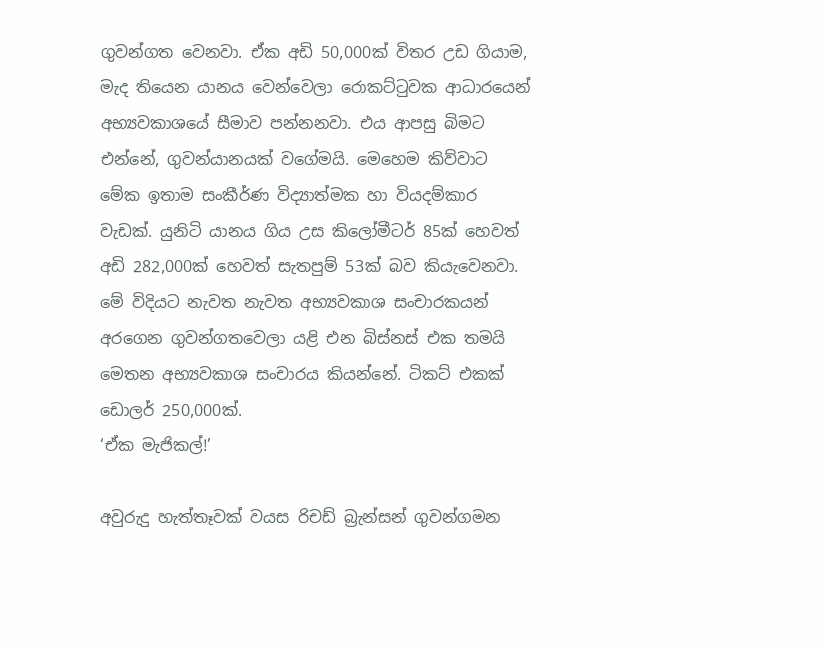ගුවන්ගත වෙනවා. ඒක අඩි 50,000ක් විතර උඩ ගියාම, මැද තියෙන යානය වෙන්වෙලා රොකට්ටුවක ආධාරයෙන් අභ්‍යවකාශයේ සීමාව පන්නනවා. එය ආපසු බිමට එන්නේ, ගුවන්යානයක් වගේමයි. මෙහෙම කිව්වාට මේක ඉතාම සංකීර්ණ විද්‍යාත්මක හා වියදම්කාර වැඩක්. යුනිටි යානය ගිය උස කිලෝමීටර් 85ක් හෙවත් අඩි 282,000ක් හෙවත් සැතපුම් 53ක් බව කියැවෙනවා. මේ විදියට නැවත නැවත අභ්‍යවකාශ සංචාරකයන් අරගෙන ගුවන්ගතවෙලා යළි එන බිස්නස් එක තමයි මෙතන අභ්‍යවකාශ සංචාරය කියන්නේ. ටිකට් එකක් ඩොලර් 250,000ක්.
‘ඒක මැජිකල්!’

අවුරුදු හැත්තෑවක් වයස රිචඩ් බ්‍රැන්සන් ගුවන්ගමන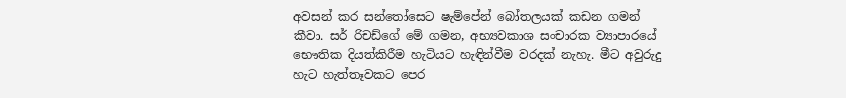අවසන් කර සන්තෝසෙට ෂැම්පේන් බෝතලයක් කඩන ගමන් කීවා. සර් රිචඩ්ගේ මේ ගමන, අභ්‍යවකාශ සංචාරක ව්‍යාපාරයේ භෞතික දියත්කිරීම හැටියට හැඳින්වීම වරදක් නැහැ. මීට අවුරුදු හැට හැත්තෑවකට පෙර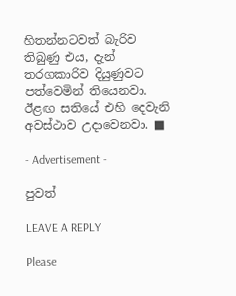හිතන්නටවත් බැරිව තිබුණු එය, දැන් තරගකාරිව දියුණුවට පත්වෙමින් තියෙනවා. ඊළඟ සතියේ එහි දෙවැනි අවස්ථාව උදාවෙනවා. ■

- Advertisement -

පුවත්

LEAVE A REPLY

Please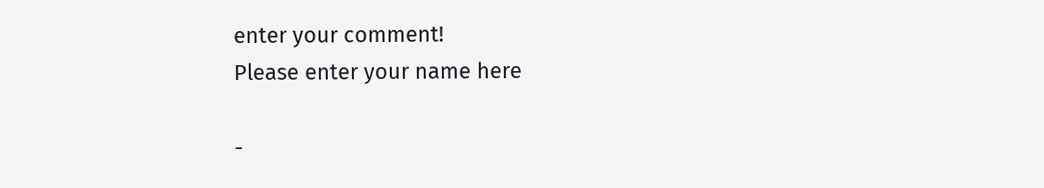enter your comment!
Please enter your name here

-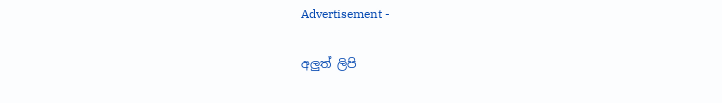Advertisement -

අලුත් ලිපි